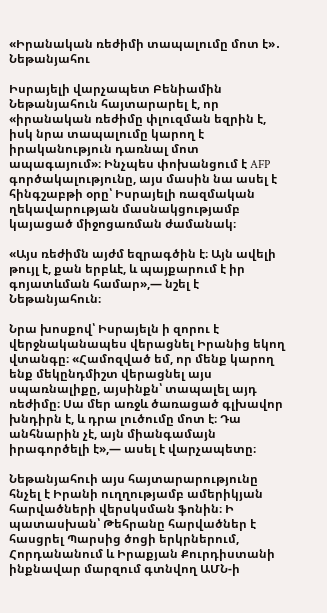«Իրանական ռեժիմի տապալումը մոտ է»․ Նեթանյահու

Իսրայելի վարչապետ Բենիամին Նեթանյահուն հայտարարել է, որ «իրանական ռեժիմը փլուզման եզրին է, իսկ նրա տապալումը կարող է իրականություն դառնալ մոտ ապագայում»։ Ինչպես փոխանցում է AFP գործակալությունը, այս մասին նա ասել է հինգշաբթի օրը՝ Իսրայելի ռազմական ղեկավարության մասնակցությամբ կայացած միջոցառման ժամանակ։

«Այս ռեժիմն այժմ եզրագծին է։ Այն ավելի թույլ է, քան երբևէ, և պայքարում է իր գոյատևման համար»,— նշել է Նեթանյահուն։

Նրա խոսքով՝ Իսրայելն ի զորու է վերջնականապես վերացնել Իրանից եկող վտանգը։ «Համոզված եմ, որ մենք կարող ենք մեկընդմիշտ վերացնել այս սպառնալիքը, այսինքն՝ տապալել այդ ռեժիմը։ Սա մեր առջև ծառացած գլխավոր խնդիրն է, և դրա լուծումը մոտ է։ Դա անհնարին չէ, այն միանգամայն իրագործելի է»,— ասել է վարչապետը։

Նեթանյահուի այս հայտարարությունը հնչել է Իրանի ուղղությամբ ամերիկյան հարվածների վերսկսման ֆոնին։ Ի պատասխան՝ Թեհրանը հարվածներ է հասցրել Պարսից ծոցի երկրներում, Հորդանանում և Իրաքյան Քուրդիստանի ինքնավար մարզում գտնվող ԱՄՆ-ի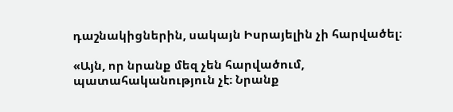դաշնակիցներին, սակայն Իսրայելին չի հարվածել։

«Այն, որ նրանք մեզ չեն հարվածում, պատահականություն չէ։ Նրանք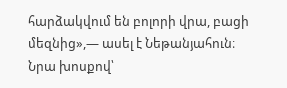հարձակվում են բոլորի վրա, բացի մեզնից»,— ասել է Նեթանյահուն։ Նրա խոսքով՝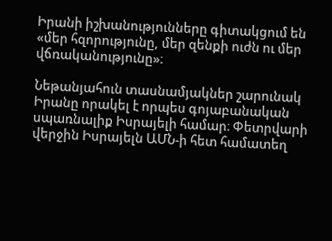Իրանի իշխանությունները գիտակցում են «մեր հզորությունը, մեր զենքի ուժն ու մեր վճռականությունը»։

Նեթանյահուն տասնամյակներ շարունակ Իրանը որակել է որպես գոյաբանական սպառնալիք Իսրայելի համար։ Փետրվարի վերջին Իսրայելն ԱՄՆ-ի հետ համատեղ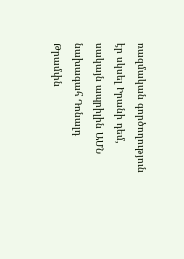ռազմական գործողություն էր սկսել Իրանի դեմ, սակայն ապրիլին ԱՄՆ նախագահ Դոնալդ Թրամփն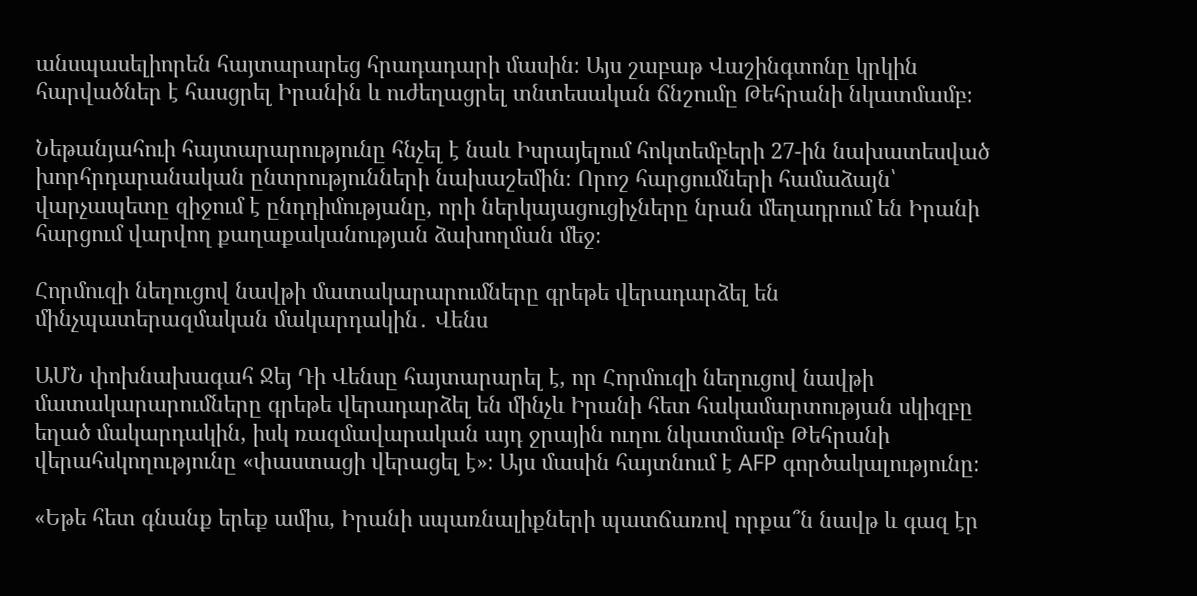անսպասելիորեն հայտարարեց հրադադարի մասին։ Այս շաբաթ Վաշինգտոնը կրկին հարվածներ է հասցրել Իրանին և ուժեղացրել տնտեսական ճնշումը Թեհրանի նկատմամբ։

Նեթանյահուի հայտարարությունը հնչել է նաև Իսրայելում հոկտեմբերի 27-ին նախատեսված խորհրդարանական ընտրությունների նախաշեմին։ Որոշ հարցումների համաձայն՝ վարչապետը զիջում է ընդդիմությանը, որի ներկայացուցիչները նրան մեղադրում են Իրանի հարցում վարվող քաղաքականության ձախողման մեջ։

Հորմուզի նեղուցով նավթի մատակարարումները գրեթե վերադարձել են մինչպատերազմական մակարդակին․ Վենս

ԱՄՆ փոխնախագահ Ջեյ Դի Վենսը հայտարարել է, որ Հորմուզի նեղուցով նավթի մատակարարումները գրեթե վերադարձել են մինչև Իրանի հետ հակամարտության սկիզբը եղած մակարդակին, իսկ ռազմավարական այդ ջրային ուղու նկատմամբ Թեհրանի վերահսկողությունը «փաստացի վերացել է»։ Այս մասին հայտնում է AFP գործակալությունը։

«Եթե հետ գնանք երեք ամիս, Իրանի սպառնալիքների պատճառով որքա՞ն նավթ և գազ էր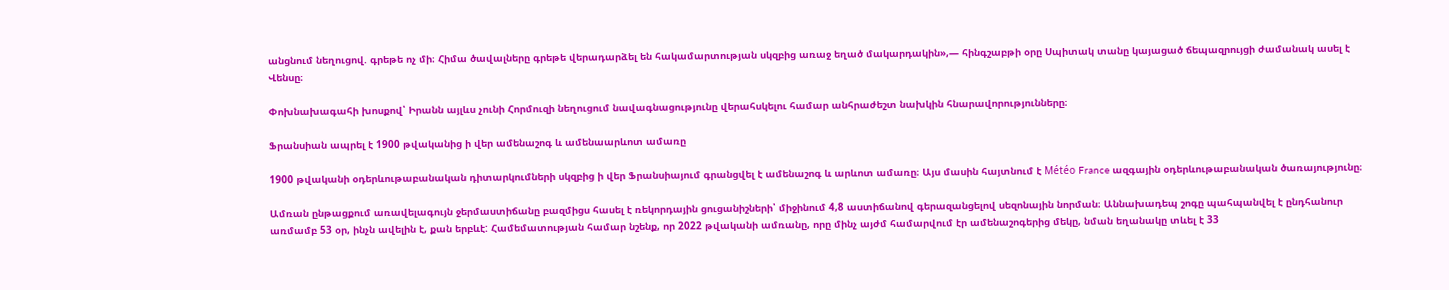անցնում նեղուցով. գրեթե ոչ մի։ Հիմա ծավալները գրեթե վերադարձել են հակամարտության սկզբից առաջ եղած մակարդակին»,— հինգշաբթի օրը Սպիտակ տանը կայացած ճեպազրույցի ժամանակ ասել է Վենսը։

Փոխնախագահի խոսքով՝ Իրանն այլևս չունի Հորմուզի նեղուցում նավագնացությունը վերահսկելու համար անհրաժեշտ նախկին հնարավորությունները։

Ֆրանսիան ապրել է 1900 թվականից ի վեր ամենաշոգ և ամենաարևոտ ամառը

1900 թվականի օդերևութաբանական դիտարկումների սկզբից ի վեր Ֆրանսիայում գրանցվել է ամենաշոգ և արևոտ ամառը։ Այս մասին հայտնում է Météo France ազգային օդերևութաբանական ծառայությունը։

Ամռան ընթացքում առավելագույն ջերմաստիճանը բազմիցս հասել է ռեկորդային ցուցանիշների՝ միջինում 4,8 աստիճանով գերազանցելով սեզոնային նորման։ Աննախադեպ շոգը պահպանվել է ընդհանուր առմամբ 53 օր, ինչն ավելին է, քան երբևէ: Համեմատության համար նշենք, որ 2022 թվականի ամռանը, որը մինչ այժմ համարվում էր ամենաշոգերից մեկը, նման եղանակը տևել է 33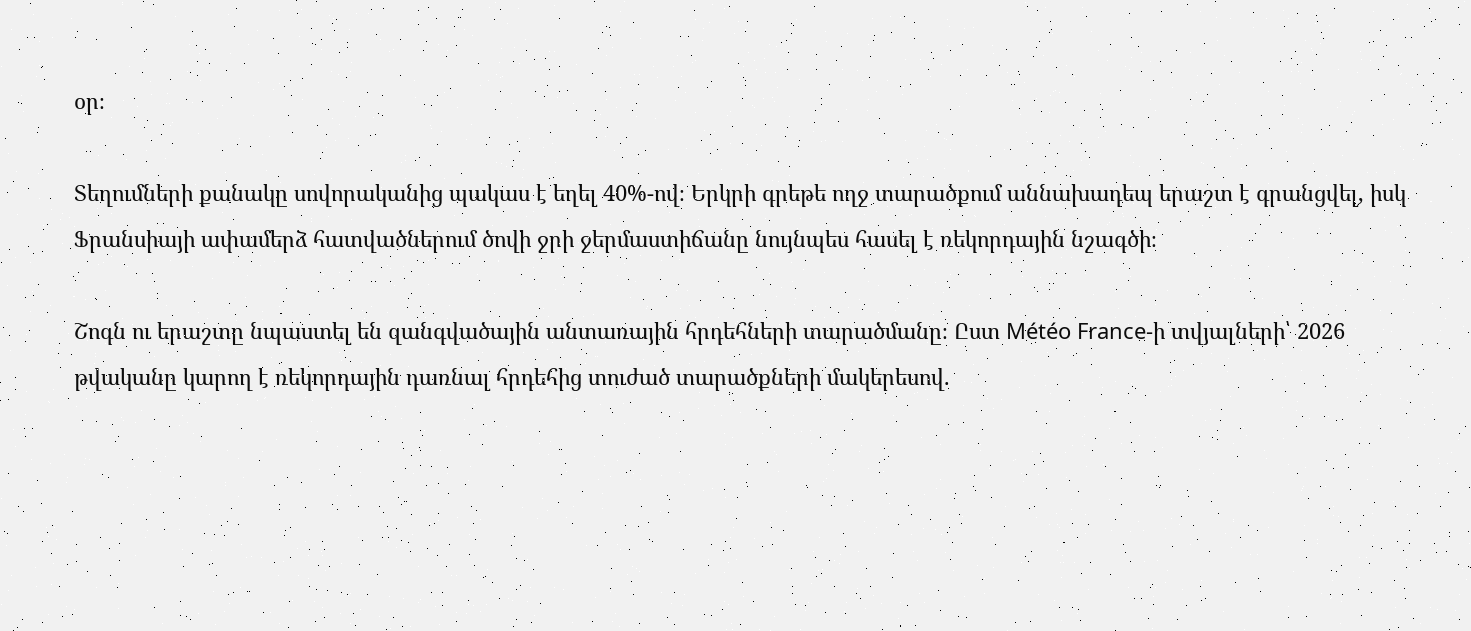օր։

Տեղումների քանակը սովորականից պակաս է եղել 40%-ով։ Երկրի գրեթե ողջ տարածքում աննախադեպ երաշտ է գրանցվել, իսկ Ֆրանսիայի ափամերձ հատվածներում ծովի ջրի ջերմաստիճանը նույնպես հասել է ռեկորդային նշագծի։

Շոգն ու երաշտը նպաստել են զանգվածային անտառային հրդեհների տարածմանը։ Ըստ Météo France-ի տվյալների՝ 2026 թվականը կարող է ռեկորդային դառնալ հրդեհից տուժած տարածքների մակերեսով.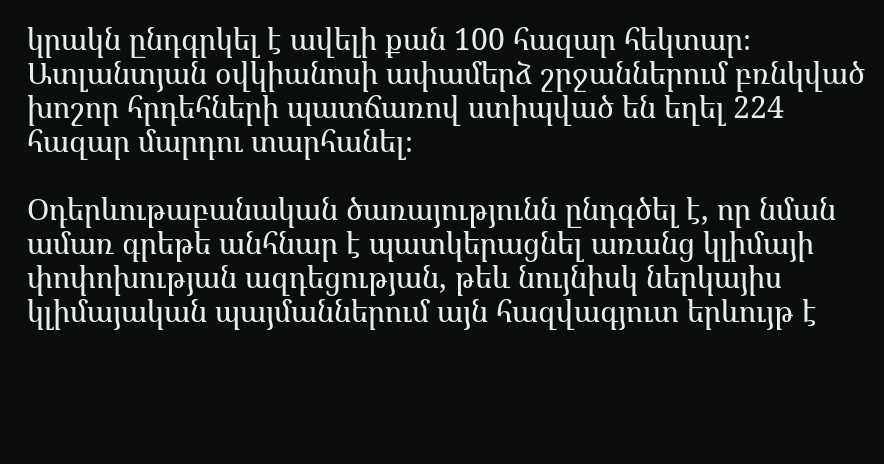կրակն ընդգրկել է ավելի քան 100 հազար հեկտար։ Ատլանտյան օվկիանոսի ափամերձ շրջաններում բռնկված խոշոր հրդեհների պատճառով ստիպված են եղել 224 հազար մարդու տարհանել։

Օդերևութաբանական ծառայությունն ընդգծել է, որ նման ամառ գրեթե անհնար է պատկերացնել առանց կլիմայի փոփոխության ազդեցության, թեև նույնիսկ ներկայիս կլիմայական պայմաններում այն հազվագյուտ երևույթ է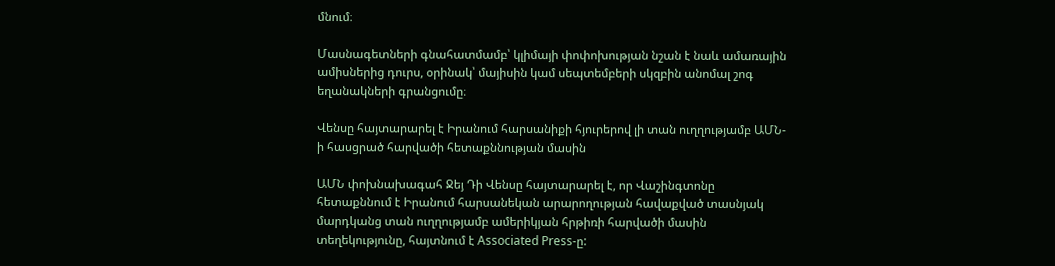մնում։

Մասնագետների գնահատմամբ՝ կլիմայի փոփոխության նշան է նաև ամառային ամիսներից դուրս, օրինակ՝ մայիսին կամ սեպտեմբերի սկզբին անոմալ շոգ եղանակների գրանցումը։

Վենսը հայտարարել է Իրանում հարսանիքի հյուրերով լի տան ուղղությամբ ԱՄՆ-ի հասցրած հարվածի հետաքննության մասին

ԱՄՆ փոխնախագահ Ջեյ Դի Վենսը հայտարարել է, որ Վաշինգտոնը հետաքննում է Իրանում հարսանեկան արարողության հավաքված տասնյակ մարդկանց տան ուղղությամբ ամերիկյան հրթիռի հարվածի մասին տեղեկությունը, հայտնում է Associated Press-ը: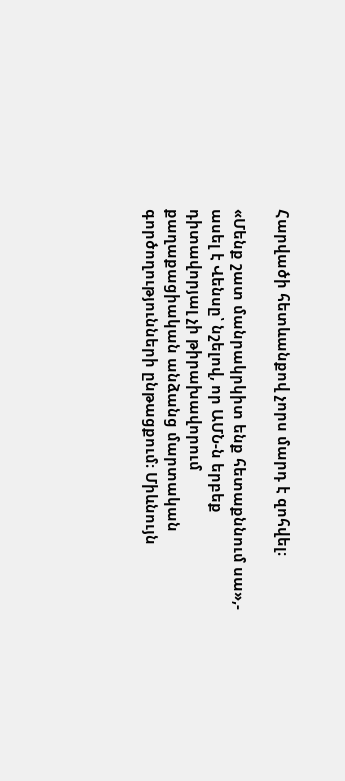Հարվածի հետևանքով չորս մարդ է զոհվել։

«Մենք շատ մանրակրկիտ ենք հետաքննում սա»,- ասել է Վենսը՝ նշելով, որ ԱՄՆ-ն երբեք դիտավորյալ չի թիրախավորում քաղաքացիական անձանց մարտական գործողությունների ընթացքում։ Միևնույն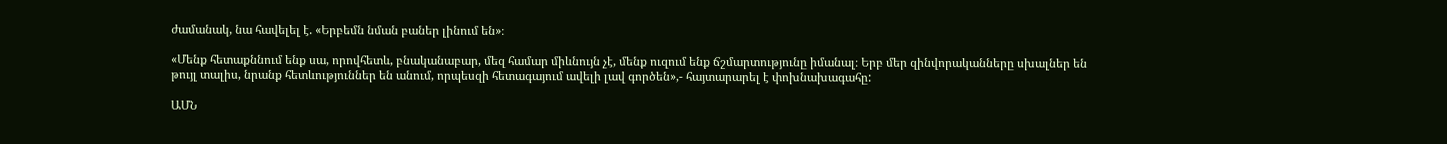ժամանակ, նա հավելել է. «Երբեմն նման բաներ լինում են»։

«Մենք հետաքննում ենք սա, որովհետև, բնականաբար, մեզ համար միևնույն չէ, մենք ուզում ենք ճշմարտությունը իմանալ։ Երբ մեր զինվորականները սխալներ են թույլ տալիս, նրանք հետևություններ են անում, որպեսզի հետագայում ավելի լավ գործեն»,- հայտարարել է փոխնախագահը:

ԱՄՆ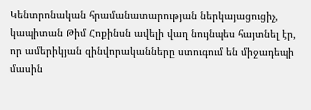Կենտրոնական հրամանատարության ներկայացուցիչ, կապիտան Թիմ Հոքինսն ավելի վաղ նույնպես հայտնել էր, որ ամերիկյան զինվորականները ստուգում են միջադեպի մասին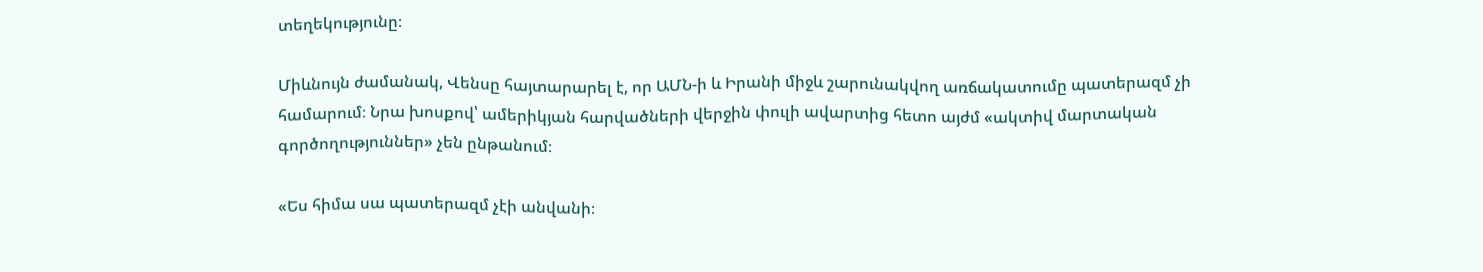տեղեկությունը։

Միևնույն ժամանակ, Վենսը հայտարարել է, որ ԱՄՆ-ի և Իրանի միջև շարունակվող առճակատումը պատերազմ չի համարում։ Նրա խոսքով՝ ամերիկյան հարվածների վերջին փուլի ավարտից հետո այժմ «ակտիվ մարտական գործողություններ» չեն ընթանում։

«Ես հիմա սա պատերազմ չէի անվանի։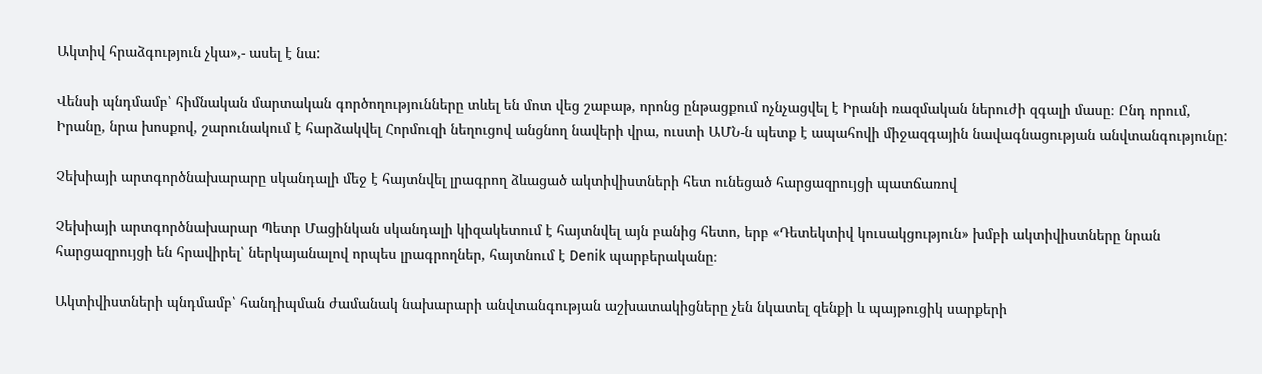Ակտիվ հրաձգություն չկա»,- ասել է նա:

Վենսի պնդմամբ՝ հիմնական մարտական գործողությունները տևել են մոտ վեց շաբաթ, որոնց ընթացքում ոչնչացվել է Իրանի ռազմական ներուժի զգալի մասը։ Ընդ որում, Իրանը, նրա խոսքով, շարունակում է հարձակվել Հորմուզի նեղուցով անցնող նավերի վրա, ուստի ԱՄՆ-ն պետք է ապահովի միջազգային նավագնացության անվտանգությունը:

Չեխիայի արտգործնախարարը սկանդալի մեջ է հայտնվել լրագրող ձևացած ակտիվիստների հետ ունեցած հարցազրույցի պատճառով

Չեխիայի արտգործնախարար Պետր Մացինկան սկանդալի կիզակետում է հայտնվել այն բանից հետո, երբ «Դետեկտիվ կուսակցություն» խմբի ակտիվիստները նրան հարցազրույցի են հրավիրել՝ ներկայանալով որպես լրագրողներ, հայտնում է Denik պարբերականը։

Ակտիվիստների պնդմամբ՝ հանդիպման ժամանակ նախարարի անվտանգության աշխատակիցները չեն նկատել զենքի և պայթուցիկ սարքերի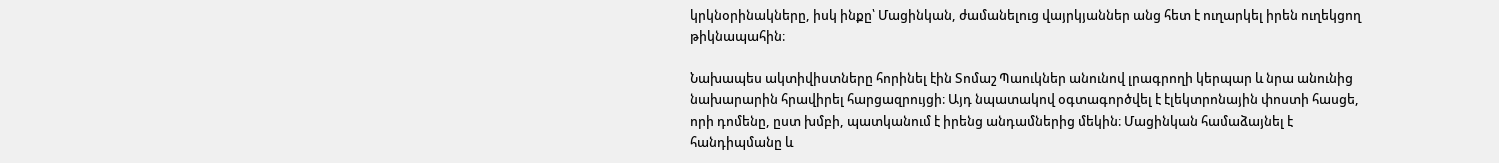կրկնօրինակները, իսկ ինքը՝ Մացինկան, ժամանելուց վայրկյաններ անց հետ է ուղարկել իրեն ուղեկցող թիկնապահին։

Նախապես ակտիվիստները հորինել էին Տոմաշ Պաուկներ անունով լրագրողի կերպար և նրա անունից նախարարին հրավիրել հարցազրույցի։ Այդ նպատակով օգտագործվել է էլեկտրոնային փոստի հասցե, որի դոմենը, ըստ խմբի, պատկանում է իրենց անդամներից մեկին։ Մացինկան համաձայնել է հանդիպմանը և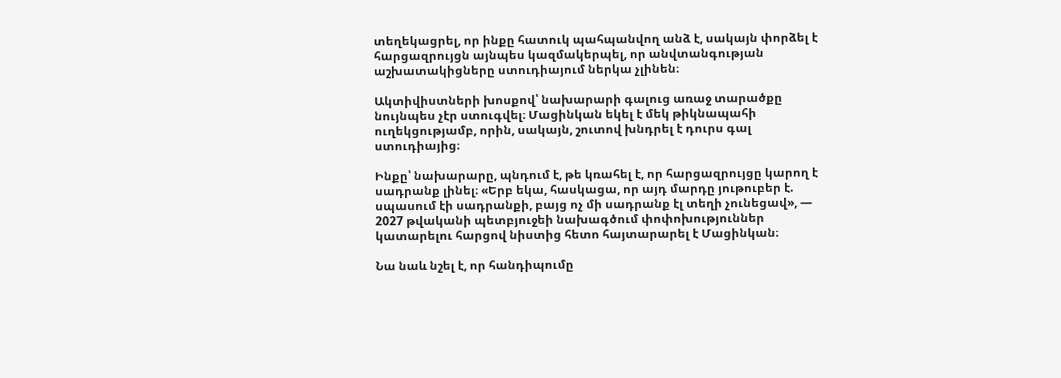տեղեկացրել, որ ինքը հատուկ պահպանվող անձ է, սակայն փորձել է հարցազրույցն այնպես կազմակերպել, որ անվտանգության աշխատակիցները ստուդիայում ներկա չլինեն։

Ակտիվիստների խոսքով՝ նախարարի գալուց առաջ տարածքը նույնպես չէր ստուգվել։ Մացինկան եկել է մեկ թիկնապահի ուղեկցությամբ, որին, սակայն, շուտով խնդրել է դուրս գալ ստուդիայից։

Ինքը՝ նախարարը, պնդում է, թե կռահել է, որ հարցազրույցը կարող է սադրանք լինել։ «Երբ եկա, հասկացա, որ այդ մարդը յութուբեր է. սպասում էի սադրանքի, բայց ոչ մի սադրանք էլ տեղի չունեցավ», — 2027 թվականի պետբյուջեի նախագծում փոփոխություններ կատարելու հարցով նիստից հետո հայտարարել է Մացինկան։

Նա նաև նշել է, որ հանդիպումը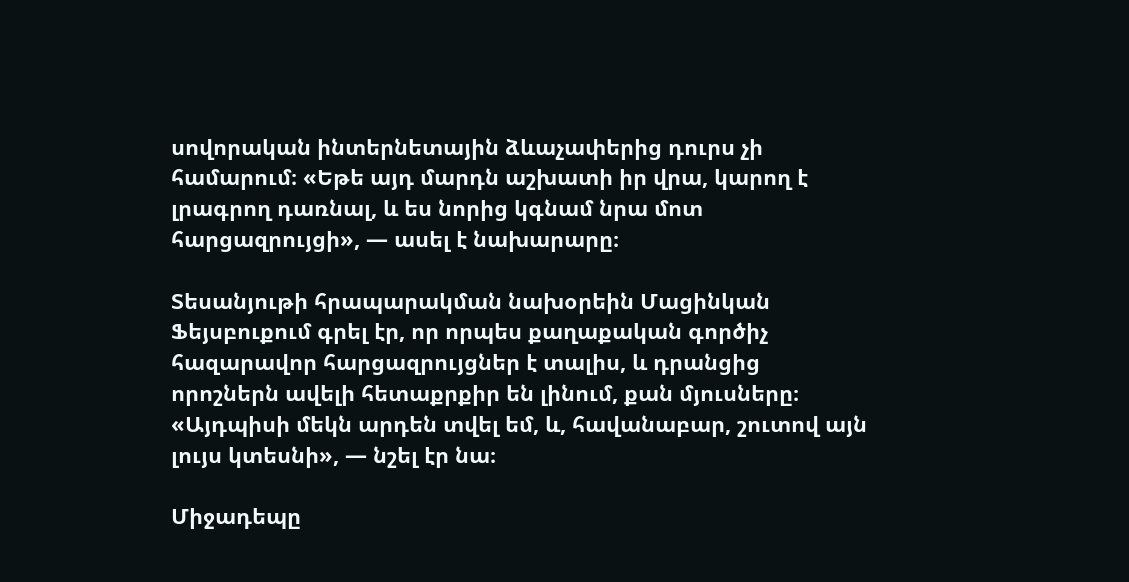սովորական ինտերնետային ձևաչափերից դուրս չի համարում։ «Եթե այդ մարդն աշխատի իր վրա, կարող է լրագրող դառնալ, և ես նորից կգնամ նրա մոտ հարցազրույցի», — ասել է նախարարը։

Տեսանյութի հրապարակման նախօրեին Մացինկան Ֆեյսբուքում գրել էր, որ որպես քաղաքական գործիչ հազարավոր հարցազրույցներ է տալիս, և դրանցից որոշներն ավելի հետաքրքիր են լինում, քան մյուսները։ «Այդպիսի մեկն արդեն տվել եմ, և, հավանաբար, շուտով այն լույս կտեսնի», — նշել էր նա։

Միջադեպը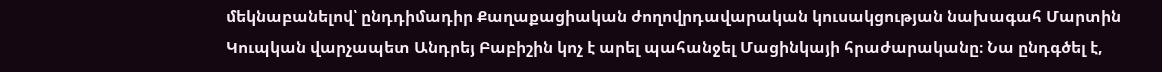մեկնաբանելով՝ ընդդիմադիր Քաղաքացիական ժողովրդավարական կուսակցության նախագահ Մարտին Կուպկան վարչապետ Անդրեյ Բաբիշին կոչ է արել պահանջել Մացինկայի հրաժարականը։ Նա ընդգծել է,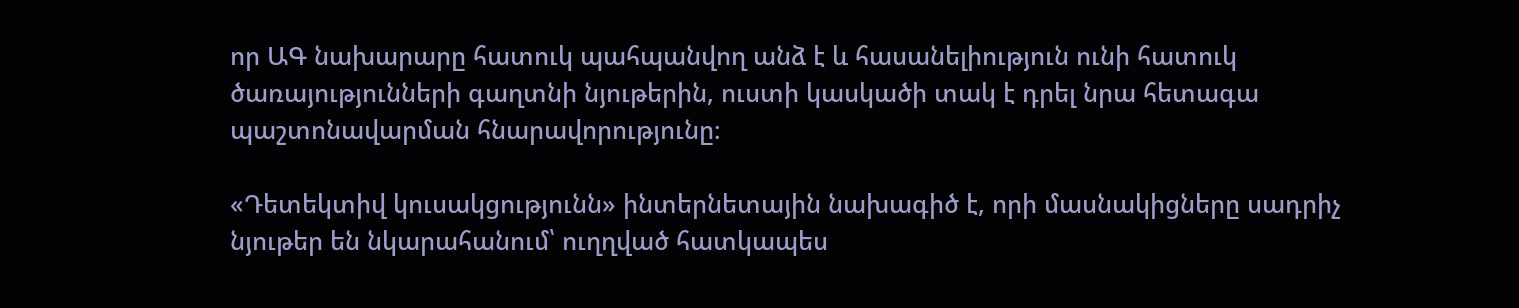որ ԱԳ նախարարը հատուկ պահպանվող անձ է և հասանելիություն ունի հատուկ ծառայությունների գաղտնի նյութերին, ուստի կասկածի տակ է դրել նրա հետագա պաշտոնավարման հնարավորությունը։

«Դետեկտիվ կուսակցությունն» ինտերնետային նախագիծ է, որի մասնակիցները սադրիչ նյութեր են նկարահանում՝ ուղղված հատկապես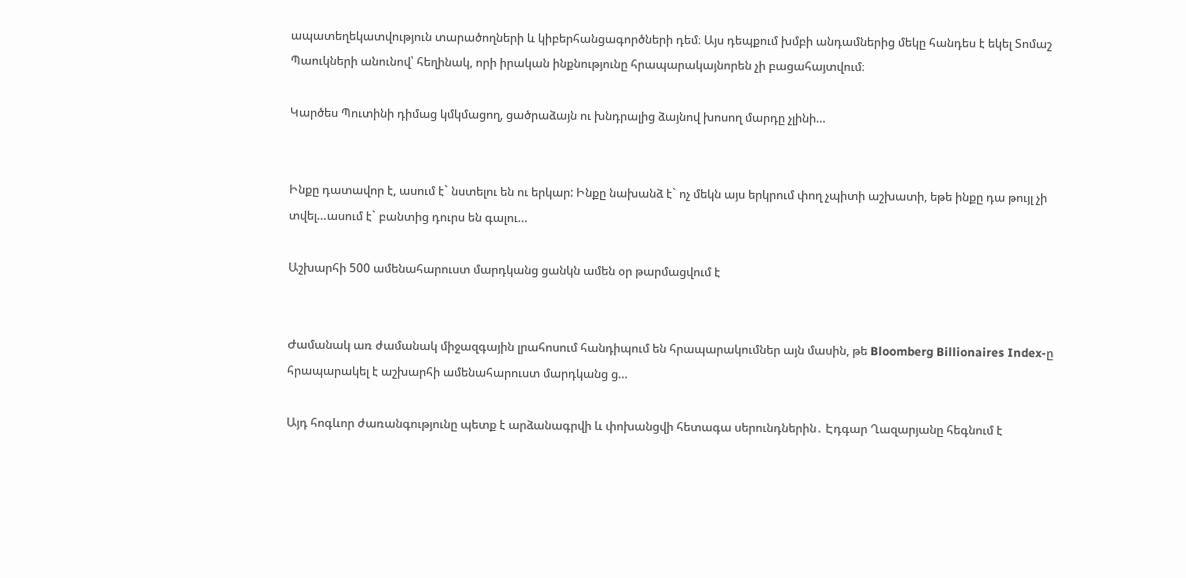ապատեղեկատվություն տարածողների և կիբերհանցագործների դեմ։ Այս դեպքում խմբի անդամներից մեկը հանդես է եկել Տոմաշ Պաուկների անունով՝ հեղինակ, որի իրական ինքնությունը հրապարակայնորեն չի բացահայտվում։

Կարծես Պուտինի դիմաց կմկմացող, ցածրաձայն ու խնդրալից ձայնով խոսող մարդը չլինի…


Ինքը դատավոր է, ասում է` նստելու են ու երկար: Ինքը նախանձ է` ոչ մեկն այս երկրում փող չպիտի աշխատի, եթե ինքը դա թույլ չի տվել…ասում է` բանտից դուրս են գալու…

Աշխարհի 500 ամենահարուստ մարդկանց ցանկն ամեն օր թարմացվում է


Ժամանակ առ ժամանակ միջազգային լրահոսում հանդիպում են հրապարակումներ այն մասին, թե Bloomberg Billionaires Index-ը հրապարակել է աշխարհի ամենահարուստ մարդկանց ց…

Այդ հոգևոր ժառանգությունը պետք է արձանագրվի և փոխանցվի հետագա սերունդներին․ Էդգար Ղազարյանը հեգնում է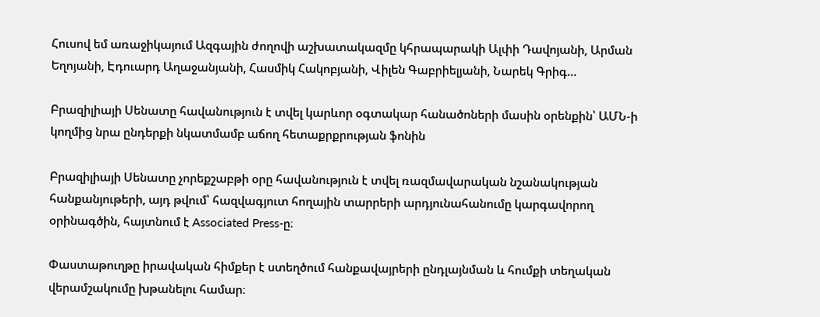Հուսով եմ առաջիկայում Ազգային ժողովի աշխատակազմը կհրապարակի Ալփի Դավոյանի, Արման Եղոյանի, Էդուարդ Աղաջանյանի, Հասմիկ Հակոբյանի, Վիլեն Գաբրիելյանի, Նարեկ Գրիգ…

Բրազիլիայի Սենատը հավանություն է տվել կարևոր օգտակար հանածոների մասին օրենքին՝ ԱՄՆ-ի կողմից նրա ընդերքի նկատմամբ աճող հետաքրքրության ֆոնին

Բրազիլիայի Սենատը չորեքշաբթի օրը հավանություն է տվել ռազմավարական նշանակության հանքանյութերի, այդ թվում՝ հազվագյուտ հողային տարրերի արդյունահանումը կարգավորող օրինագծին, հայտնում է Associated Press-ը։

Փաստաթուղթը իրավական հիմքեր է ստեղծում հանքավայրերի ընդլայնման և հումքի տեղական վերամշակումը խթանելու համար։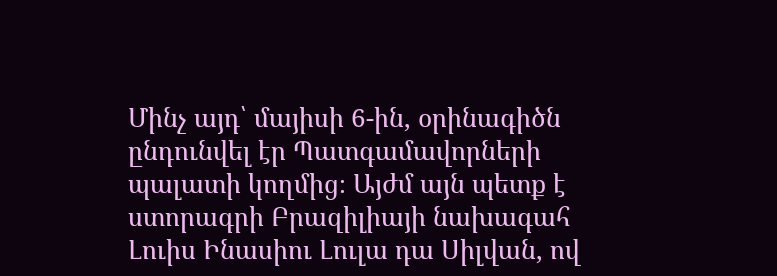Մինչ այդ՝ մայիսի 6-ին, օրինագիծն ընդունվել էր Պատգամավորների պալատի կողմից։ Այժմ այն պետք է ստորագրի Բրազիլիայի նախագահ Լուիս Ինասիու Լուլա դա Սիլվան, ով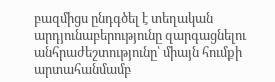բազմիցս ընդգծել է տեղական արդյունաբերությունը զարգացնելու անհրաժեշտությունը՝ միայն հումքի արտահանմամբ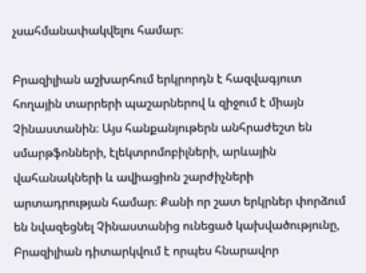չսահմանափակվելու համար։

Բրազիլիան աշխարհում երկրորդն է հազվագյուտ հողային տարրերի պաշարներով և զիջում է միայն Չինաստանին։ Այս հանքանյութերն անհրաժեշտ են սմարթֆոնների, էլեկտրոմոբիլների, արևային վահանակների և ավիացիոն շարժիչների արտադրության համար։ Քանի որ շատ երկրներ փորձում են նվազեցնել Չինաստանից ունեցած կախվածությունը, Բրազիլիան դիտարկվում է որպես հնարավոր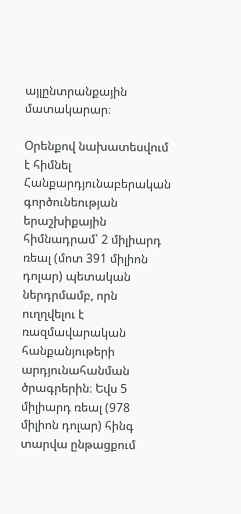այլընտրանքային մատակարար։

Օրենքով նախատեսվում է հիմնել Հանքարդյունաբերական գործունեության երաշխիքային հիմնադրամ՝ 2 միլիարդ ռեալ (մոտ 391 միլիոն դոլար) պետական ներդրմամբ, որն ուղղվելու է ռազմավարական հանքանյութերի արդյունահանման ծրագրերին։ Եվս 5 միլիարդ ռեալ (978 միլիոն դոլար) հինգ տարվա ընթացքում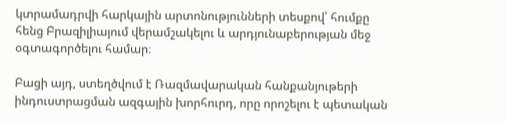կտրամադրվի հարկային արտոնությունների տեսքով՝ հումքը հենց Բրազիլիայում վերամշակելու և արդյունաբերության մեջ օգտագործելու համար։

Բացի այդ, ստեղծվում է Ռազմավարական հանքանյութերի ինդուստրացման ազգային խորհուրդ, որը որոշելու է պետական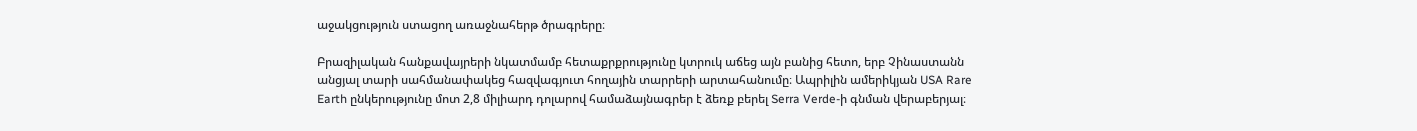աջակցություն ստացող առաջնահերթ ծրագրերը։

Բրազիլական հանքավայրերի նկատմամբ հետաքրքրությունը կտրուկ աճեց այն բանից հետո, երբ Չինաստանն անցյալ տարի սահմանափակեց հազվագյուտ հողային տարրերի արտահանումը։ Ապրիլին ամերիկյան USA Rare Earth ընկերությունը մոտ 2,8 միլիարդ դոլարով համաձայնագրեր է ձեռք բերել Serra Verde-ի գնման վերաբերյալ։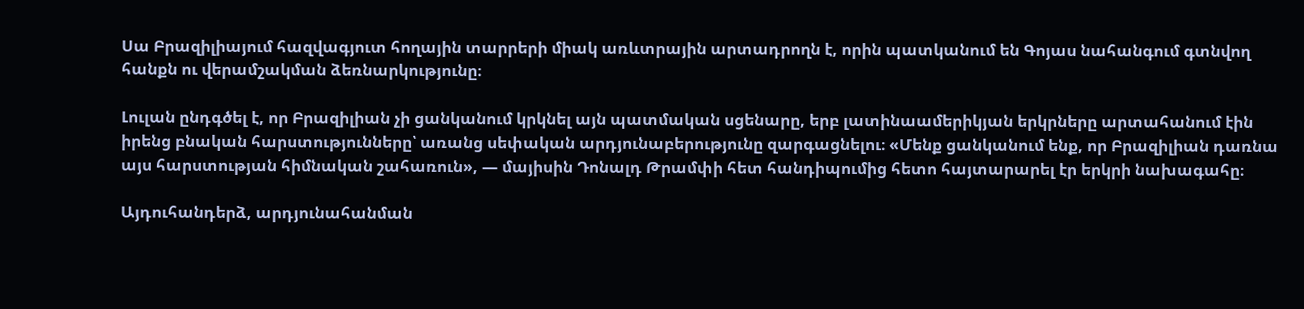Սա Բրազիլիայում հազվագյուտ հողային տարրերի միակ առևտրային արտադրողն է, որին պատկանում են Գոյաս նահանգում գտնվող հանքն ու վերամշակման ձեռնարկությունը։

Լուլան ընդգծել է, որ Բրազիլիան չի ցանկանում կրկնել այն պատմական սցենարը, երբ լատինաամերիկյան երկրները արտահանում էին իրենց բնական հարստությունները՝ առանց սեփական արդյունաբերությունը զարգացնելու։ «Մենք ցանկանում ենք, որ Բրազիլիան դառնա այս հարստության հիմնական շահառուն», — մայիսին Դոնալդ Թրամփի հետ հանդիպումից հետո հայտարարել էր երկրի նախագահը։

Այդուհանդերձ, արդյունահանման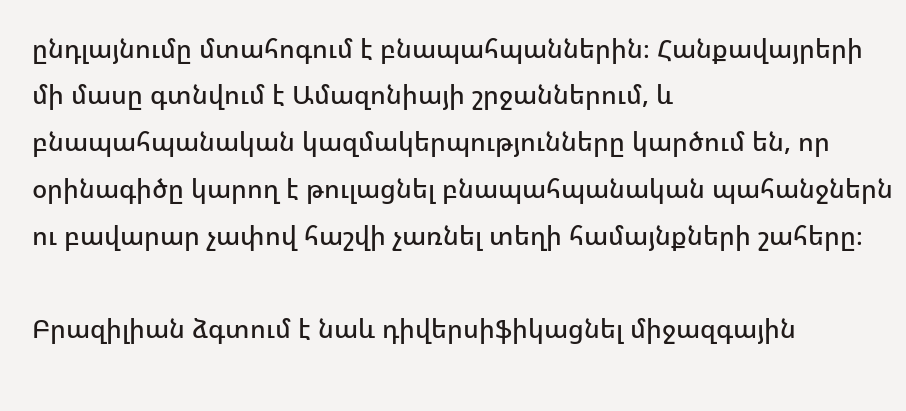ընդլայնումը մտահոգում է բնապահպաններին։ Հանքավայրերի մի մասը գտնվում է Ամազոնիայի շրջաններում, և բնապահպանական կազմակերպությունները կարծում են, որ օրինագիծը կարող է թուլացնել բնապահպանական պահանջներն ու բավարար չափով հաշվի չառնել տեղի համայնքների շահերը։

Բրազիլիան ձգտում է նաև դիվերսիֆիկացնել միջազգային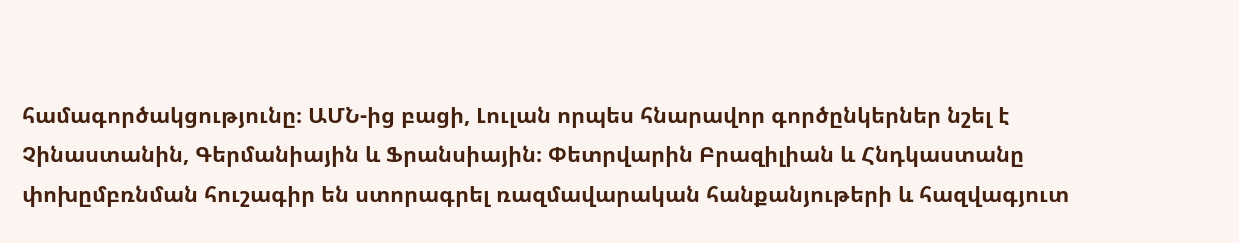համագործակցությունը։ ԱՄՆ-ից բացի, Լուլան որպես հնարավոր գործընկերներ նշել է Չինաստանին, Գերմանիային և Ֆրանսիային։ Փետրվարին Բրազիլիան և Հնդկաստանը փոխըմբռնման հուշագիր են ստորագրել ռազմավարական հանքանյութերի և հազվագյուտ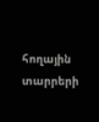հողային տարրերի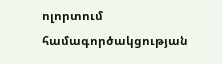ոլորտում համագործակցության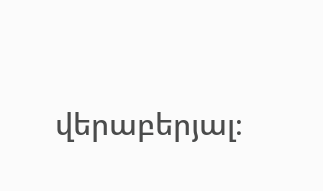վերաբերյալ։